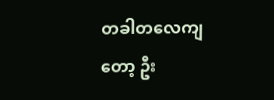တခါတလေကျတော့ ဦး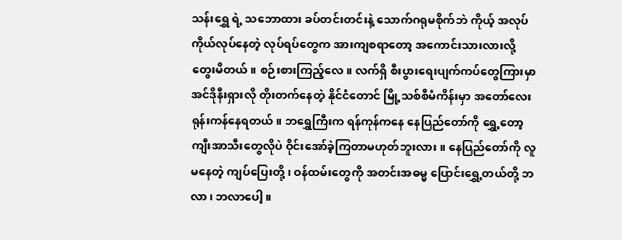သန်းရွှေ ရဲ့ သဘောထား ခပ်တင်းတင်းနဲ့ သောက်ဂရုမစိုက်ဘဲ ကိုယ့် အလုပ် ကိုယ်လုပ်နေတဲ့ လုပ်ရပ်တွေက အားကျစရာတော့ အကောင်းသားလားလို့ တွေးမိတယ်။ စဉ်းစားကြည့်လေ။ လက်ရှိ စီးပွားရေးပျက်ကပ်တွေကြားမှာ အင်ဒိုနီးရှားလို တိုးတက်နေတဲ့ နိုင်ငံတောင် မြို့သစ်စီမံကိန်းမှာ အတော်လေးရုန်းကန်နေရတယ်။ ဘရွှေကြီးက ရန်ကုန်ကနေ နေပြည်တော်ကို ရွှေ့တော့ ကျီးအာသီးတွေလိုပဲ ဝိုင်းအော်ခဲ့ကြတာမဟုတ်ဘူးလား။ နေပြည်တော်ကို လူမနေတဲ့ ကျပ်ပြေးတို့၊ ဝန်ထမ်းတွေကို အတင်းအဓမ္မ ပြောင်းရွှေ့တယ်တို့ ဘလာ၊ ဘလာပေါ့။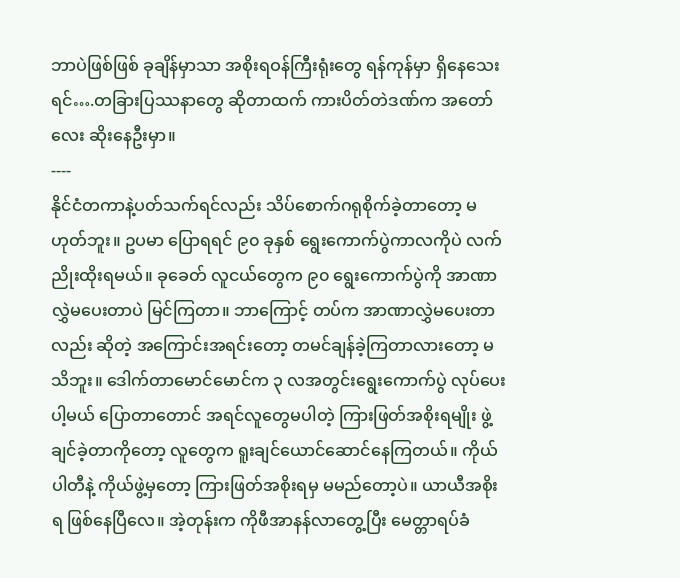ဘာပဲဖြစ်ဖြစ် ခုချိန်မှာသာ အစိုးရဝန်ကြီးရုံးတွေ ရန်ကုန်မှာ ရှိနေသေးရင်….တခြားပြဿနာတွေ ဆိုတာထက် ကားပိတ်တဲဒဏ်က အတော်လေး ဆိုးနေဦးမှာ။
----
နိုင်ငံတကာနဲ့ပတ်သက်ရင်လည်း သိပ်စောက်ဂရုစိုက်ခဲ့တာတော့ မဟုတ်ဘူး။ ဥပမာ ပြောရရင် ၉၀ ခုနှစ် ရွေးကောက်ပွဲကာလကိုပဲ လက်ညိုးထိုးရမယ်။ ခုခေတ် လူငယ်တွေက ၉၀ ရွေးကောက်ပွဲကို အာဏာလွှဲမပေးတာပဲ မြင်ကြတာ။ ဘာကြောင့် တပ်က အာဏာလွှဲမပေးတာလည်း ဆိုတဲ့ အကြောင်းအရင်းတော့ တမင်ချန်ခဲ့ကြတာလားတော့ မသိဘူး။ ဒေါက်တာမောင်မောင်က ၃ လအတွင်းရွေးကောက်ပွဲ လုပ်ပေးပါ့မယ် ပြောတာတောင် အရင်လူတွေမပါတဲ့ ကြားဖြတ်အစိုးရမျိုး ဖွဲ့ချင်ခဲ့တာကိုတော့ လူတွေက ရူးချင်ယောင်ဆောင်နေကြတယ်။ ကိုယ်ပါတီနဲ့ ကိုယ်ဖွဲ့မှတော့ ကြားဖြတ်အစိုးရမှ မမည်တော့ပဲ။ ယာယီအစိုးရ ဖြစ်နေပြီလေ။ အဲ့တုန်းက ကိုဖီအာနန်လာတွေ့ပြီး မေတ္တာရပ်ခံ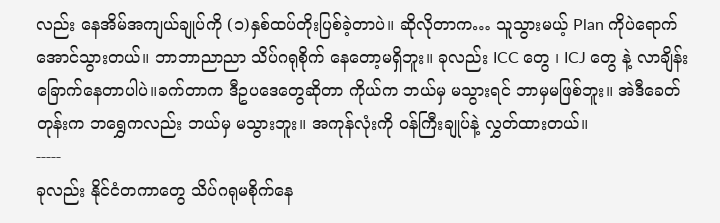လည်း နေအိမ်အကျယ်ချုပ်ကို (၁)နှစ်ထပ်တိုးပြစ်ခဲ့တာပဲ။ ဆိုလိုတာက… သူသွားမယ့် Plan ကိုပဲရောက်အောင်သွားတယ်။ ဘာဘာညာညာ သိပ်ဂရုစိုက် နေတော့မရှိဘူး။ ခုလည်း ICC တွေ ၊ ICJ တွေ နဲ့ လာချိန်းခြောက်နေတာပါပဲ။ခက်တာက ဒီဥပဒေတွေဆိုတာ ကိုယ်က ဘယ်မှ မသွားရင် ဘာမှမဖြစ်ဘူး။ အဲဒီခေတ်တုန်းက ဘရွှေကလည်း ဘယ်မှ မသွားဘူး။ အကုန်လုံးကို ဝန်ကြီးချုပ်နဲ့ လွှတ်ထားတယ်။
-----
ခုလည်း နိုင်ငံတကာတွေ သိပ်ဂရုမစိုက်နေ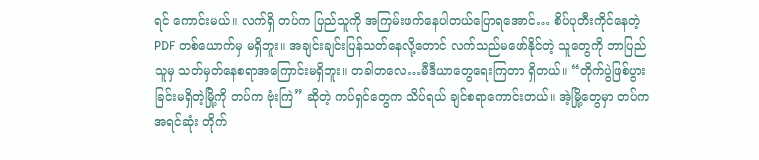ရင် ကောင်းမယ်။ လက်ရှိ တပ်က ပြည်သူကို အကြမ်းဖက်နေပါတယ်ပြောရအောင်… စိပ်ပုတီးကိုင်နေတဲ့ PDF တစ်ယောက်မှ မရှိဘူး။ အချင်းချင်းပြန်သတ်နေလို့တောင် လက်သည်မဖော်နိုင်တဲ့ သူတွေကို ဘာပြည်သူမှ သတ်မှတ်နေစရာအကြောင်းမရှိဘူး။ တခါတလေ…မီဒီယာတွေရေးကြတာ ရှိတယ်။ “တိုက်ပွဲဖြစ်ပွားခြင်းမရှိတဲ့မြို့ကို တပ်က ဗုံးကြဲ” ဆိုတဲ့ ကပ်ရှင်တွေက သိပ်ရယ် ချင်စရာကောင်းတယ်။ အဲ့မြို့တွေမှာ တပ်က အရင်ဆုံး တိုက်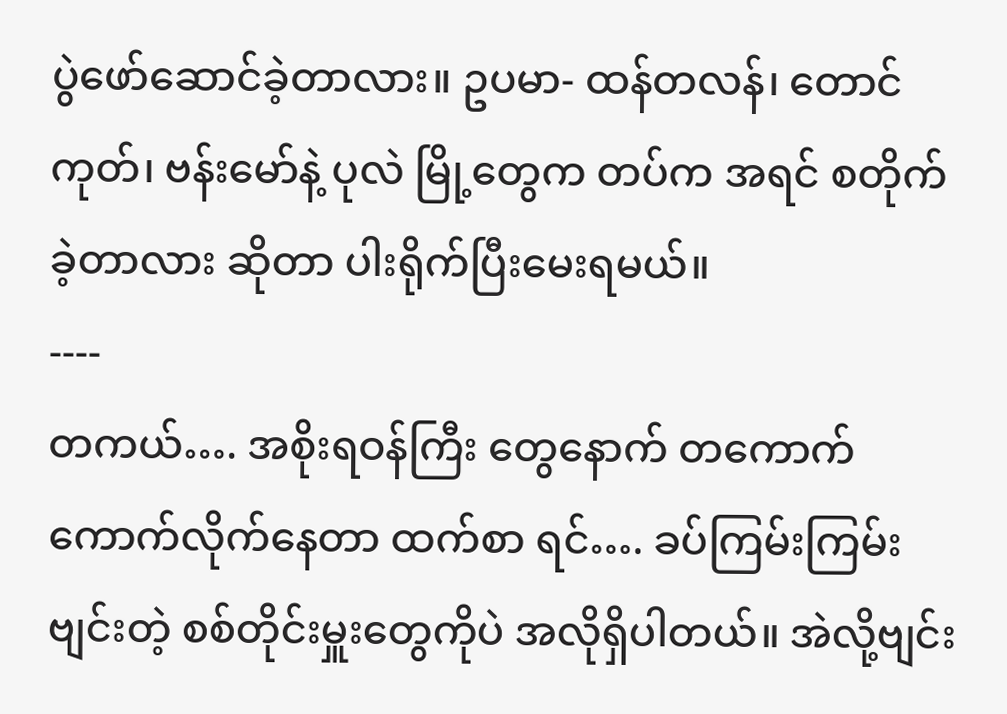ပွဲဖော်ဆောင်ခဲ့တာလား။ ဥပမာ- ထန်တလန်၊ တောင်ကုတ်၊ ဗန်းမော်နဲ့ ပုလဲ မြို့တွေက တပ်က အရင် စတိုက် ခဲ့တာလား ဆိုတာ ပါးရိုက်ပြီးမေးရမယ်။
----
တကယ်…. အစိုးရဝန်ကြီး တွေနောက် တကောက်ကောက်လိုက်နေတာ ထက်စာ ရင်…. ခပ်ကြမ်းကြမ်း ဗျင်းတဲ့ စစ်တိုင်းမှူးတွေကိုပဲ အလိုရှိပါတယ်။ အဲလို့ဗျင်း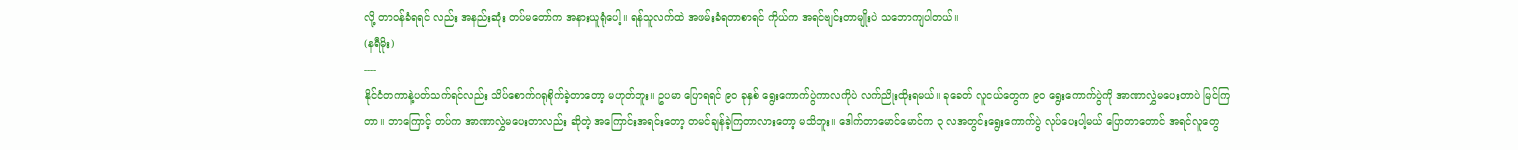လို့ တာဝန်ခံရရင် လည်း အနည်းဆုံး တပ်မတော်က အနားယူရုံပေါ့။ ရန်သူလက်ထဲ အဖမ်းခံရတာစာရင် ကိုယ်က အရင်ဗျင်းတာမျိုးပဲ သဘောကျပါတယ်။
(နရီမိုး)
----
နိုင်ငံတကာနဲ့ပတ်သက်ရင်လည်း သိပ်စောက်ဂရုစိုက်ခဲ့တာတော့ မဟုတ်ဘူး။ ဥပမာ ပြောရရင် ၉၀ ခုနှစ် ရွေးကောက်ပွဲကာလကိုပဲ လက်ညိုးထိုးရမယ်။ ခုခေတ် လူငယ်တွေက ၉၀ ရွေးကောက်ပွဲကို အာဏာလွှဲမပေးတာပဲ မြင်ကြတာ။ ဘာကြောင့် တပ်က အာဏာလွှဲမပေးတာလည်း ဆိုတဲ့ အကြောင်းအရင်းတော့ တမင်ချန်ခဲ့ကြတာလားတော့ မသိဘူး။ ဒေါက်တာမောင်မောင်က ၃ လအတွင်းရွေးကောက်ပွဲ လုပ်ပေးပါ့မယ် ပြောတာတောင် အရင်လူတွေ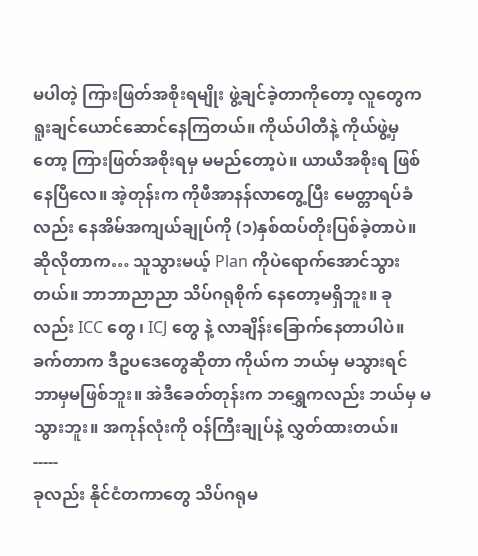မပါတဲ့ ကြားဖြတ်အစိုးရမျိုး ဖွဲ့ချင်ခဲ့တာကိုတော့ လူတွေက ရူးချင်ယောင်ဆောင်နေကြတယ်။ ကိုယ်ပါတီနဲ့ ကိုယ်ဖွဲ့မှတော့ ကြားဖြတ်အစိုးရမှ မမည်တော့ပဲ။ ယာယီအစိုးရ ဖြစ်နေပြီလေ။ အဲ့တုန်းက ကိုဖီအာနန်လာတွေ့ပြီး မေတ္တာရပ်ခံလည်း နေအိမ်အကျယ်ချုပ်ကို (၁)နှစ်ထပ်တိုးပြစ်ခဲ့တာပဲ။ ဆိုလိုတာက… သူသွားမယ့် Plan ကိုပဲရောက်အောင်သွားတယ်။ ဘာဘာညာညာ သိပ်ဂရုစိုက် နေတော့မရှိဘူး။ ခုလည်း ICC တွေ ၊ ICJ တွေ နဲ့ လာချိန်းခြောက်နေတာပါပဲ။ခက်တာက ဒီဥပဒေတွေဆိုတာ ကိုယ်က ဘယ်မှ မသွားရင် ဘာမှမဖြစ်ဘူး။ အဲဒီခေတ်တုန်းက ဘရွှေကလည်း ဘယ်မှ မသွားဘူး။ အကုန်လုံးကို ဝန်ကြီးချုပ်နဲ့ လွှတ်ထားတယ်။
-----
ခုလည်း နိုင်ငံတကာတွေ သိပ်ဂရုမ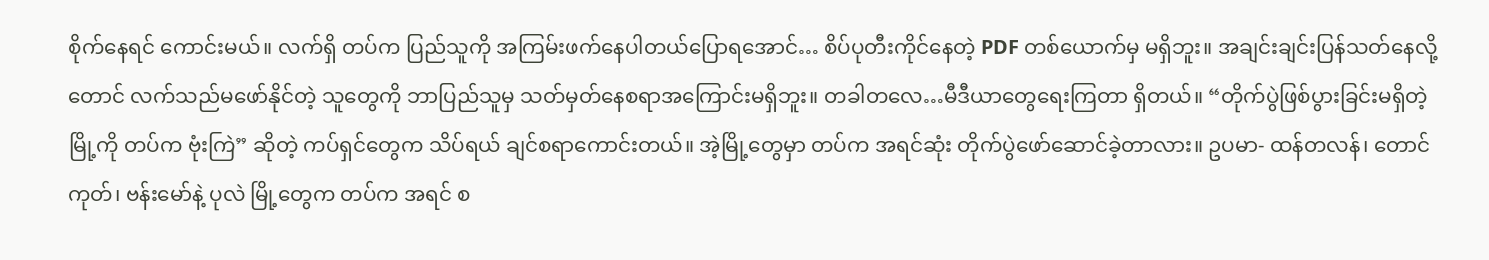စိုက်နေရင် ကောင်းမယ်။ လက်ရှိ တပ်က ပြည်သူကို အကြမ်းဖက်နေပါတယ်ပြောရအောင်… စိပ်ပုတီးကိုင်နေတဲ့ PDF တစ်ယောက်မှ မရှိဘူး။ အချင်းချင်းပြန်သတ်နေလို့တောင် လက်သည်မဖော်နိုင်တဲ့ သူတွေကို ဘာပြည်သူမှ သတ်မှတ်နေစရာအကြောင်းမရှိဘူး။ တခါတလေ…မီဒီယာတွေရေးကြတာ ရှိတယ်။ “တိုက်ပွဲဖြစ်ပွားခြင်းမရှိတဲ့မြို့ကို တပ်က ဗုံးကြဲ” ဆိုတဲ့ ကပ်ရှင်တွေက သိပ်ရယ် ချင်စရာကောင်းတယ်။ အဲ့မြို့တွေမှာ တပ်က အရင်ဆုံး တိုက်ပွဲဖော်ဆောင်ခဲ့တာလား။ ဥပမာ- ထန်တလန်၊ တောင်ကုတ်၊ ဗန်းမော်နဲ့ ပုလဲ မြို့တွေက တပ်က အရင် စ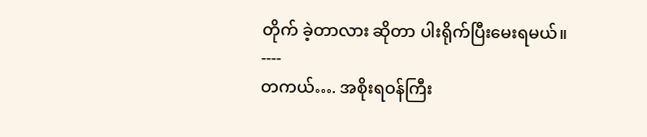တိုက် ခဲ့တာလား ဆိုတာ ပါးရိုက်ပြီးမေးရမယ်။
----
တကယ်…. အစိုးရဝန်ကြီး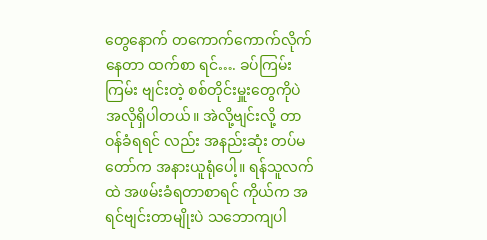တွေနောက် တကောက်ကောက်လိုက်နေတာ ထက်စာ ရင်…. ခပ်ကြမ်းကြမ်း ဗျင်းတဲ့ စစ်တိုင်းမှူးတွေကိုပဲ အလိုရှိပါတယ်။ အဲလို့ဗျင်းလို့ တာဝန်ခံရရင် လည်း အနည်းဆုံး တပ်မတော်က အနားယူရုံပေါ့။ ရန်သူလက်ထဲ အဖမ်းခံရတာစာရင် ကိုယ်က အရင်ဗျင်းတာမျိုးပဲ သဘောကျပါ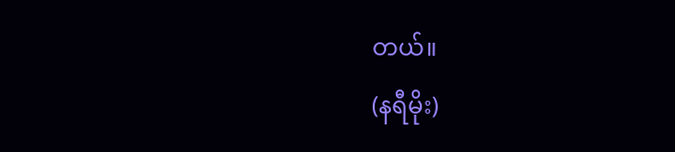တယ်။
(နရီမိုး)